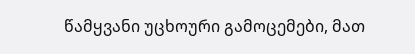წამყვანი უცხოური გამოცემები, მათ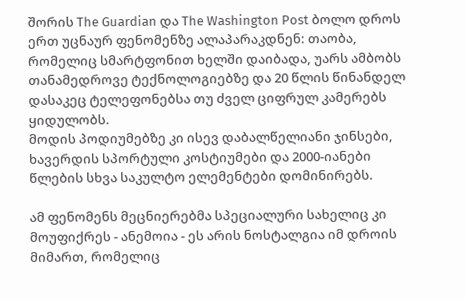შორის The Guardian და The Washington Post ბოლო დროს ერთ უცნაურ ფენომენზე ალაპარაკდნენ: თაობა, რომელიც სმარტფონით ხელში დაიბადა, უარს ამბობს თანამედროვე ტექნოლოგიებზე და 20 წლის წინანდელ დასაკეც ტელეფონებსა თუ ძველ ციფრულ კამერებს ყიდულობს.
მოდის პოდიუმებზე კი ისევ დაბალწელიანი ჯინსები, ხავერდის სპორტული კოსტიუმები და 2000-იანები წლების სხვა საკულტო ელემენტები დომინირებს.

ამ ფენომენს მეცნიერებმა სპეციალური სახელიც კი მოუფიქრეს - ანემოია - ეს არის ნოსტალგია იმ დროის მიმართ, რომელიც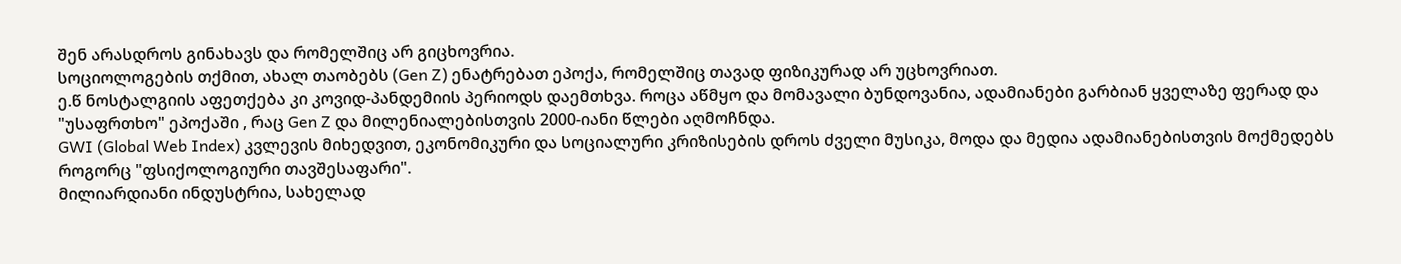შენ არასდროს გინახავს და რომელშიც არ გიცხოვრია.
სოციოლოგების თქმით, ახალ თაობებს (Gen Z) ენატრებათ ეპოქა, რომელშიც თავად ფიზიკურად არ უცხოვრიათ.
ე.წ ნოსტალგიის აფეთქება კი კოვიდ-პანდემიის პერიოდს დაემთხვა. როცა აწმყო და მომავალი ბუნდოვანია, ადამიანები გარბიან ყველაზე ფერად და "უსაფრთხო" ეპოქაში , რაც Gen Z და მილენიალებისთვის 2000-იანი წლები აღმოჩნდა.
GWI (Global Web Index) კვლევის მიხედვით, ეკონომიკური და სოციალური კრიზისების დროს ძველი მუსიკა, მოდა და მედია ადამიანებისთვის მოქმედებს როგორც "ფსიქოლოგიური თავშესაფარი".
მილიარდიანი ინდუსტრია, სახელად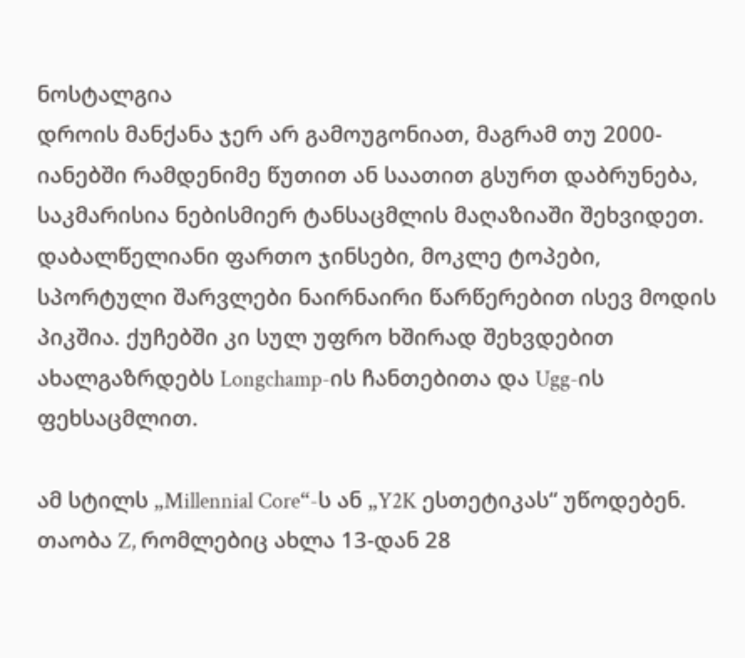ნოსტალგია
დროის მანქანა ჯერ არ გამოუგონიათ, მაგრამ თუ 2000-იანებში რამდენიმე წუთით ან საათით გსურთ დაბრუნება, საკმარისია ნებისმიერ ტანსაცმლის მაღაზიაში შეხვიდეთ. დაბალწელიანი ფართო ჯინსები, მოკლე ტოპები, სპორტული შარვლები ნაირნაირი წარწერებით ისევ მოდის პიკშია. ქუჩებში კი სულ უფრო ხშირად შეხვდებით ახალგაზრდებს Longchamp-ის ჩანთებითა და Ugg-ის ფეხსაცმლით.

ამ სტილს „Millennial Core“-ს ან „Y2K ესთეტიკას“ უწოდებენ. თაობა Z, რომლებიც ახლა 13-დან 28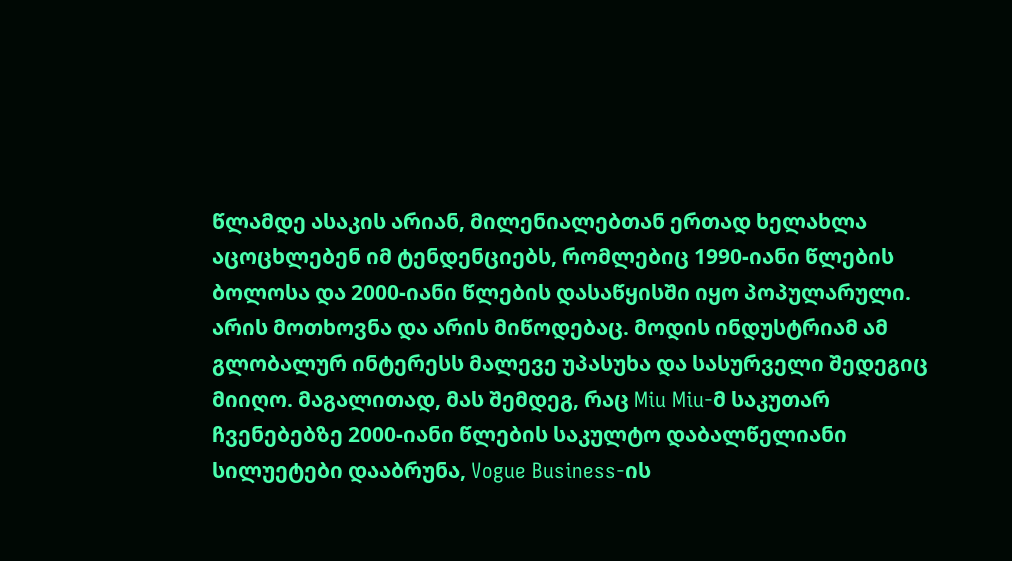წლამდე ასაკის არიან, მილენიალებთან ერთად ხელახლა აცოცხლებენ იმ ტენდენციებს, რომლებიც 1990-იანი წლების ბოლოსა და 2000-იანი წლების დასაწყისში იყო პოპულარული.
არის მოთხოვნა და არის მიწოდებაც. მოდის ინდუსტრიამ ამ გლობალურ ინტერესს მალევე უპასუხა და სასურველი შედეგიც მიიღო. მაგალითად, მას შემდეგ, რაც Miu Miu-მ საკუთარ ჩვენებებზე 2000-იანი წლების საკულტო დაბალწელიანი სილუეტები დააბრუნა, Vogue Business-ის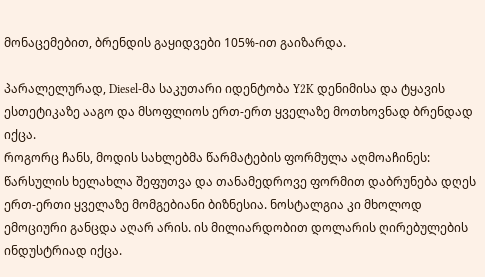მონაცემებით, ბრენდის გაყიდვები 105%-ით გაიზარდა.

პარალელურად, Diesel-მა საკუთარი იდენტობა Y2K დენიმისა და ტყავის ესთეტიკაზე ააგო და მსოფლიოს ერთ-ერთ ყველაზე მოთხოვნად ბრენდად იქცა.
როგორც ჩანს, მოდის სახლებმა წარმატების ფორმულა აღმოაჩინეს: წარსულის ხელახლა შეფუთვა და თანამედროვე ფორმით დაბრუნება დღეს ერთ-ერთი ყველაზე მომგებიანი ბიზნესია. ნოსტალგია კი მხოლოდ ემოციური განცდა აღარ არის. ის მილიარდობით დოლარის ღირებულების ინდუსტრიად იქცა.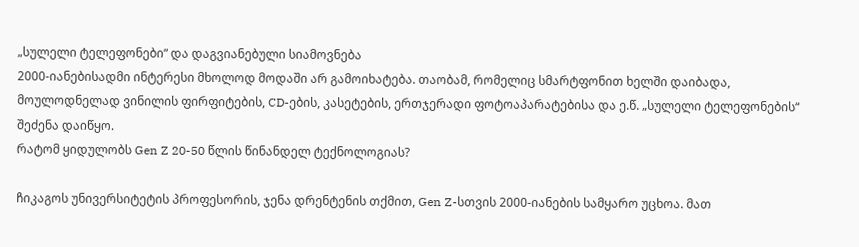„სულელი ტელეფონები“ და დაგვიანებული სიამოვნება
2000-იანებისადმი ინტერესი მხოლოდ მოდაში არ გამოიხატება. თაობამ, რომელიც სმარტფონით ხელში დაიბადა, მოულოდნელად ვინილის ფირფიტების, CD-ების, კასეტების, ერთჯერადი ფოტოაპარატებისა და ე.წ. „სულელი ტელეფონების“ შეძენა დაიწყო.
რატომ ყიდულობს Gen Z 20-50 წლის წინანდელ ტექნოლოგიას?

ჩიკაგოს უნივერსიტეტის პროფესორის, ჯენა დრენტენის თქმით, Gen Z-სთვის 2000-იანების სამყარო უცხოა. მათ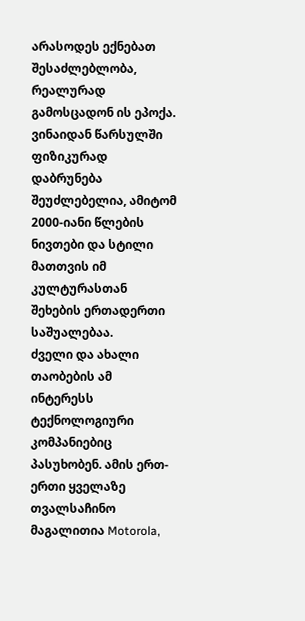არასოდეს ექნებათ შესაძლებლობა, რეალურად გამოსცადონ ის ეპოქა. ვინაიდან წარსულში ფიზიკურად დაბრუნება შეუძლებელია, ამიტომ 2000-იანი წლების ნივთები და სტილი მათთვის იმ კულტურასთან შეხების ერთადერთი საშუალებაა.
ძველი და ახალი თაობების ამ ინტერესს ტექნოლოგიური კომპანიებიც პასუხობენ. ამის ერთ-ერთი ყველაზე თვალსაჩინო მაგალითია Motorola,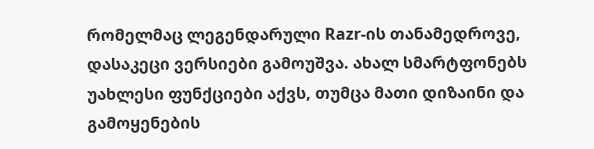რომელმაც ლეგენდარული Razr-ის თანამედროვე, დასაკეცი ვერსიები გამოუშვა. ახალ სმარტფონებს უახლესი ფუნქციები აქვს, თუმცა მათი დიზაინი და გამოყენების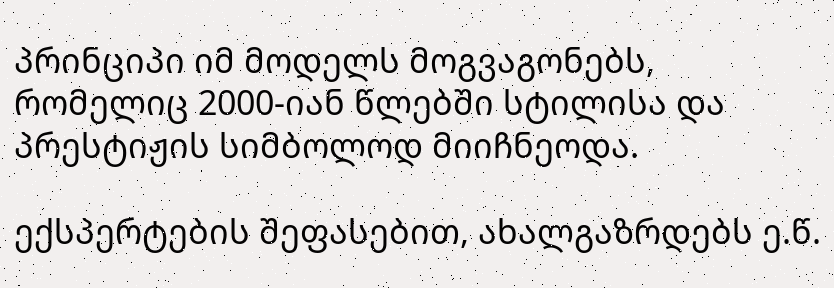პრინციპი იმ მოდელს მოგვაგონებს, რომელიც 2000-იან წლებში სტილისა და პრესტიჟის სიმბოლოდ მიიჩნეოდა.

ექსპერტების შეფასებით, ახალგაზრდებს ე.წ.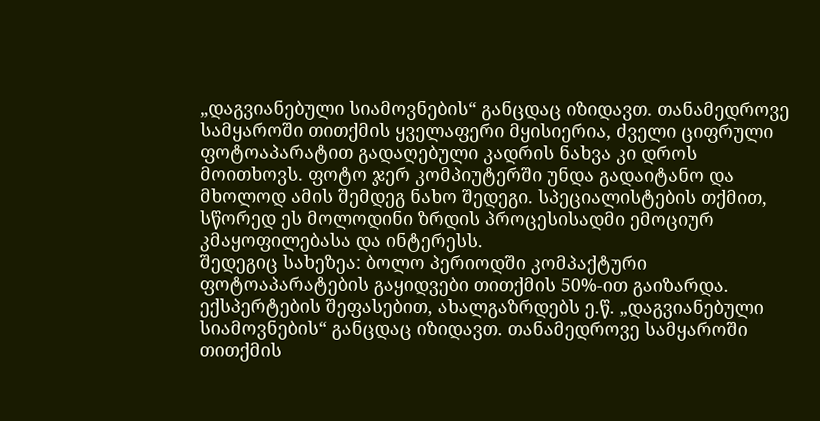„დაგვიანებული სიამოვნების“ განცდაც იზიდავთ. თანამედროვე სამყაროში თითქმის ყველაფერი მყისიერია, ძველი ციფრული ფოტოაპარატით გადაღებული კადრის ნახვა კი დროს მოითხოვს. ფოტო ჯერ კომპიუტერში უნდა გადაიტანო და მხოლოდ ამის შემდეგ ნახო შედეგი. სპეციალისტების თქმით, სწორედ ეს მოლოდინი ზრდის პროცესისადმი ემოციურ კმაყოფილებასა და ინტერესს.
შედეგიც სახეზეა: ბოლო პერიოდში კომპაქტური ფოტოაპარატების გაყიდვები თითქმის 50%-ით გაიზარდა.
ექსპერტების შეფასებით, ახალგაზრდებს ე.წ. „დაგვიანებული სიამოვნების“ განცდაც იზიდავთ. თანამედროვე სამყაროში თითქმის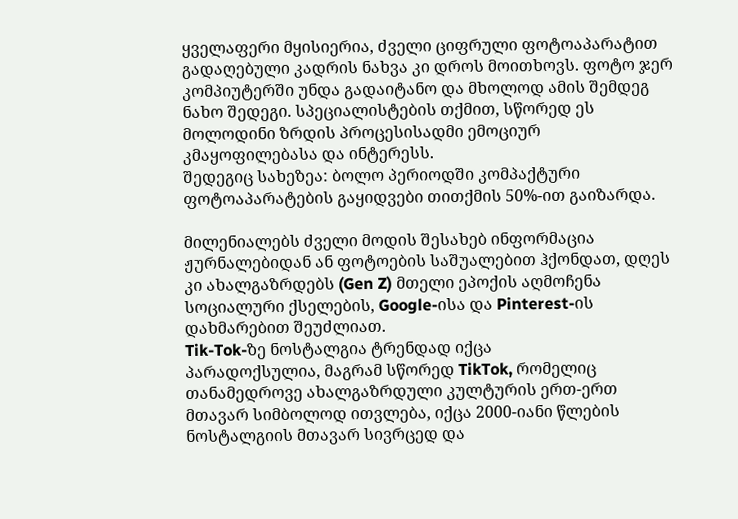ყველაფერი მყისიერია, ძველი ციფრული ფოტოაპარატით გადაღებული კადრის ნახვა კი დროს მოითხოვს. ფოტო ჯერ კომპიუტერში უნდა გადაიტანო და მხოლოდ ამის შემდეგ ნახო შედეგი. სპეციალისტების თქმით, სწორედ ეს მოლოდინი ზრდის პროცესისადმი ემოციურ კმაყოფილებასა და ინტერესს.
შედეგიც სახეზეა: ბოლო პერიოდში კომპაქტური ფოტოაპარატების გაყიდვები თითქმის 50%-ით გაიზარდა.

მილენიალებს ძველი მოდის შესახებ ინფორმაცია ჟურნალებიდან ან ფოტოების საშუალებით ჰქონდათ, დღეს კი ახალგაზრდებს (Gen Z) მთელი ეპოქის აღმოჩენა სოციალური ქსელების, Google-ისა და Pinterest-ის დახმარებით შეუძლიათ.
Tik-Tok-ზე ნოსტალგია ტრენდად იქცა
პარადოქსულია, მაგრამ სწორედ TikTok, რომელიც თანამედროვე ახალგაზრდული კულტურის ერთ-ერთ მთავარ სიმბოლოდ ითვლება, იქცა 2000-იანი წლების ნოსტალგიის მთავარ სივრცედ და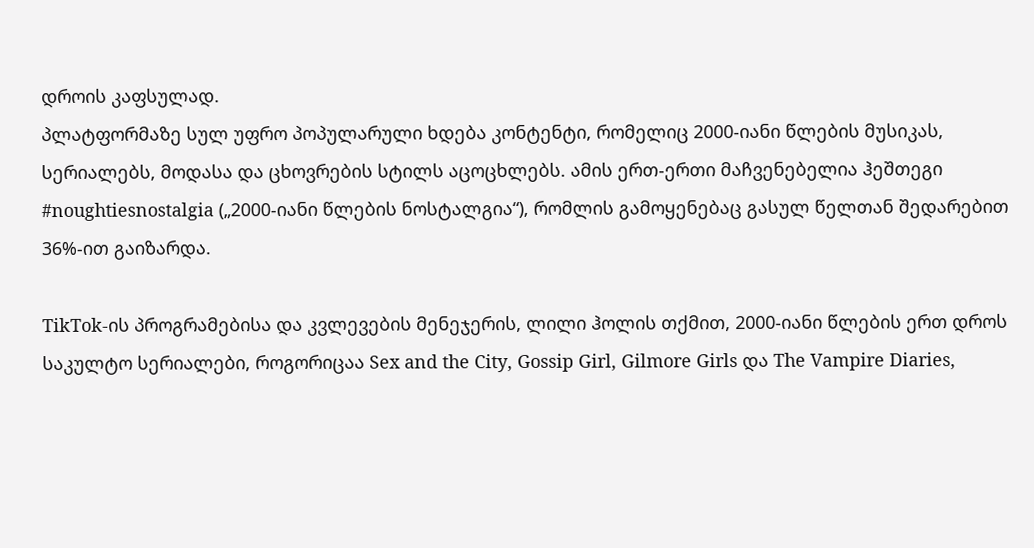დროის კაფსულად.
პლატფორმაზე სულ უფრო პოპულარული ხდება კონტენტი, რომელიც 2000-იანი წლების მუსიკას, სერიალებს, მოდასა და ცხოვრების სტილს აცოცხლებს. ამის ერთ-ერთი მაჩვენებელია ჰეშთეგი #noughtiesnostalgia („2000-იანი წლების ნოსტალგია“), რომლის გამოყენებაც გასულ წელთან შედარებით 36%-ით გაიზარდა.

TikTok-ის პროგრამებისა და კვლევების მენეჯერის, ლილი ჰოლის თქმით, 2000-იანი წლების ერთ დროს საკულტო სერიალები, როგორიცაა Sex and the City, Gossip Girl, Gilmore Girls და The Vampire Diaries,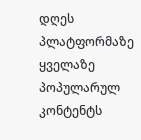დღეს პლატფორმაზე ყველაზე პოპულარულ კონტენტს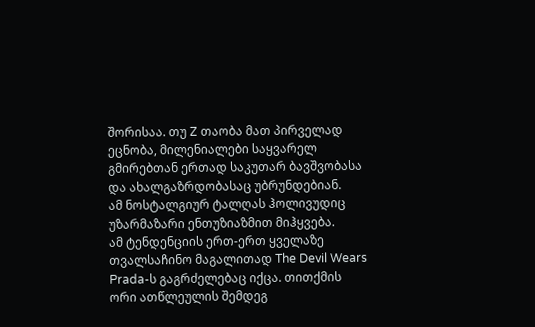შორისაა. თუ Z თაობა მათ პირველად ეცნობა, მილენიალები საყვარელ გმირებთან ერთად საკუთარ ბავშვობასა და ახალგაზრდობასაც უბრუნდებიან.
ამ ნოსტალგიურ ტალღას ჰოლივუდიც უზარმაზარი ენთუზიაზმით მიჰყვება.
ამ ტენდენციის ერთ-ერთ ყველაზე თვალსაჩინო მაგალითად The Devil Wears Prada-ს გაგრძელებაც იქცა. თითქმის ორი ათწლეულის შემდეგ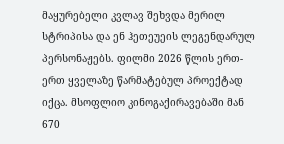მაყურებელი კვლავ შეხვდა მერილ სტრიპისა და ენ ჰეთეუეის ლეგენდარულ პერსონაჟებს. ფილმი 2026 წლის ერთ-ერთ ყველაზე წარმატებულ პროექტად იქცა. მსოფლიო კინოგაქირავებაში მან 670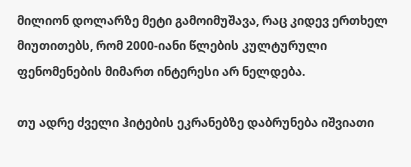მილიონ დოლარზე მეტი გამოიმუშავა, რაც კიდევ ერთხელ მიუთითებს, რომ 2000-იანი წლების კულტურული ფენომენების მიმართ ინტერესი არ ნელდება.

თუ ადრე ძველი ჰიტების ეკრანებზე დაბრუნება იშვიათი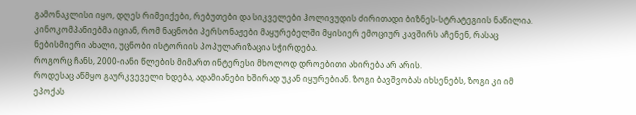გამონაკლისი იყო, დღეს რიმეიქები, რებუთები და სიკველები ჰოლივუდის ძირითადი ბიზნეს-სტრატეგიის ნაწილია. კინოკომპანიებმა იციან, რომ ნაცნობი პერსონაჟები მაყურებელში მყისიერ ემოციურ კავშირს აჩენენ, რასაც ნებისმიერი ახალი, უცნობი ისტორიის პოპულარიზაცია სჭირდება.
როგორც ჩანს, 2000-იანი წლების მიმართ ინტერესი მხოლოდ დროებითი ახირება არ არის.
როდესაც აწმყო გაურკვეველი ხდება, ადამიანები ხშირად უკან იყურებიან. ზოგი ბავშვობას იხსენებს, ზოგი კი იმ ეპოქას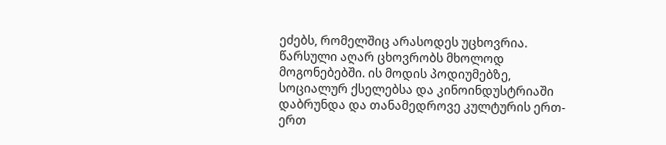ეძებს, რომელშიც არასოდეს უცხოვრია.
წარსული აღარ ცხოვრობს მხოლოდ მოგონებებში. ის მოდის პოდიუმებზე, სოციალურ ქსელებსა და კინოინდუსტრიაში დაბრუნდა და თანამედროვე კულტურის ერთ-ერთ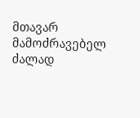მთავარ მამოძრავებელ ძალად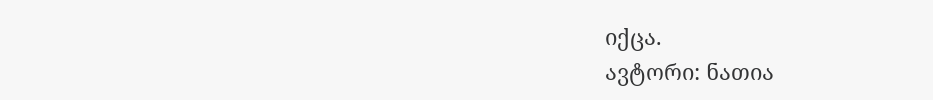იქცა.
ავტორი: ნათია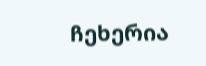ჩეხერია